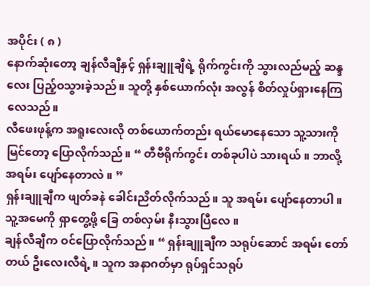အပိုင်း ( ၈ )
နောက်ဆုံးတော့ ချန်လီချီနှင့် ရှန်းချူချီရဲ့ ရိုက်ကွင်းကို သွားလည်မည့် ဆန္ဒလေး ပြည့်ဝသွားခဲ့သည်။ သူတို့ နှစ်ယောက်လုံး အလွန် စိတ်လှုပ်ရှားနေကြလေသည်။
လီဖေးဖုန့်က အရူးလေးလို တစ်ယောက်တည်း ရယ်မောနေသော သူ့သားကို မြင်တော့ ပြောလိုက်သည်။ “ တီဗီရိုက်ကွင်း တစ်ခုပါပဲ သားရယ်။ ဘာလို့ အရမ်း ပျော်နေတာလဲ။ ”
ရှန်းချူချီက ဖျတ်ခနဲ ခေါင်းညိတ်လိုက်သည်။ သူ အရမ်း ပျော်နေတာပါ။ သူ့အမေကို ရှာတွေ့ဖို့ ခြေ တစ်လှမ်း နီးသွားပြီလေ။
ချန်လီချီက ဝင်ပြောလိုက်သည်။ “ ရှန်းချူချီက သရုပ်ဆောင် အရမ်း တော်တယ် ဦးလေးလီရဲ့။ သူက အနာဂတ်မှာ ရုပ်ရှင်သရုပ်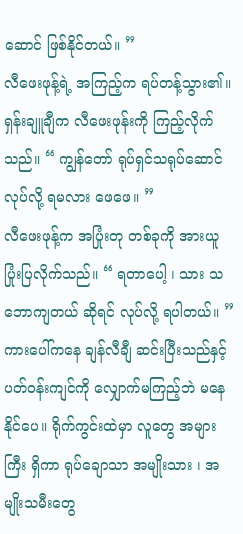ဆောင် ဖြစ်နိုင်တယ်။ ”
လီဖေးဖုန့်ရဲ့ အကြည့်က ရပ်တန့်သွား၏။
ရှန်းချူချီက လီဖေးဖုန်းကို ကြည့်လိုက်သည်။ “ ကျွန်တော် ရုပ်ရှင်သရုပ်ဆောင် လုပ်လို့ ရမလား ဖေဖေ။ ”
လီဖေးဖုန့်က အပြုံးတု တစ်ခုကို အားယူ ပြုံးပြလိုက်သည်။ “ ရတာပေါ့ ၊ သား သဘောကျတယ် ဆိုရင် လုပ်လို့ ရပါတယ်။ ”
ကားပေါ်ကနေ ချန်လီချီ ဆင်းပြီးသည်နှင့် ပတ်ဝန်းကျင်ကို လျှောက်မကြည့်ဘဲ မနေနိုင်ပေ။ ရိုက်ကွင်းထဲမှာ လူတွေ အများကြီး ရှိကာ ရုပ်ချောသာ အမျိုးသား ၊ အမျိုးသမီးတွေ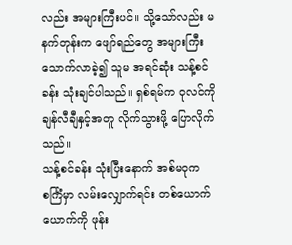လည်း အများကြီးပင်။ သို့သော်လည်း မနက်တုန်းက ဖျော်ရည်တွေ အများကြီး သောက်လာခဲ့၍ သူမ အရင်ဆုံး သန့်စင်ခန်း သုံးချင်ပါသည်။ ရှစ်ရမ်က ဝုလင်ကို ချန်လီချီနှင့်အတူ လိုက်သွားဖို့ ပြောလိုက်သည်။
သန့်စင်ခန်း သုံးပြီးနောက် အစ်မဝုက စင်္ကြံမှာ လမ်းလျှောက်ရင်း တစ်ယောက်ယောက်ကို ဖုန်း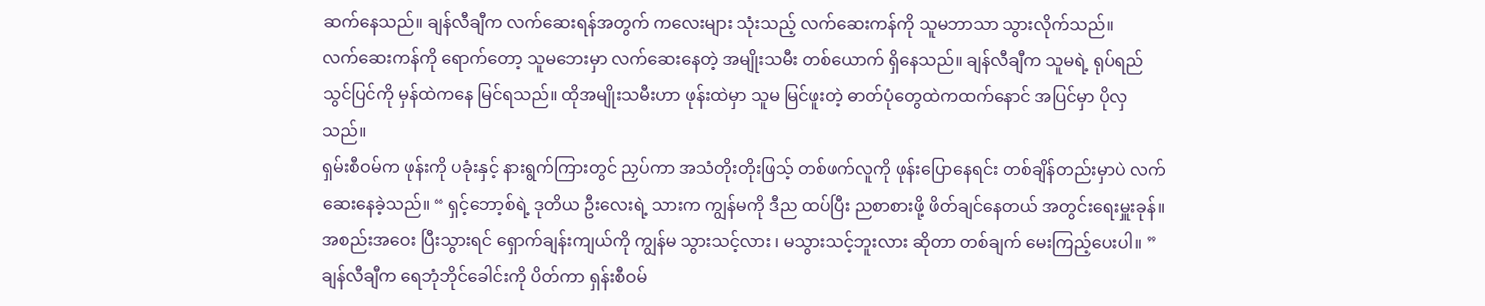ဆက်နေသည်။ ချန်လီချီက လက်ဆေးရန်အတွက် ကလေးများ သုံးသည့် လက်ဆေးကန်ကို သူမဘာသာ သွားလိုက်သည်။
လက်ဆေးကန်ကို ရောက်တော့ သူမဘေးမှာ လက်ဆေးနေတဲ့ အမျိုးသမီး တစ်ယောက် ရှိနေသည်။ ချန်လီချီက သူမရဲ့ ရုပ်ရည်သွင်ပြင်ကို မှန်ထဲကနေ မြင်ရသည်။ ထိုအမျိုးသမီးဟာ ဖုန်းထဲမှာ သူမ မြင်ဖူးတဲ့ ဓာတ်ပုံတွေထဲကထက်နောင် အပြင်မှာ ပိုလှသည်။
ရှမ်းစီဝမ်က ဖုန်းကို ပခုံးနှင့် နားရွက်ကြားတွင် ညှပ်ကာ အသံတိုးတိုးဖြသ့် တစ်ဖက်လူကို ဖုန်းပြောနေရင်း တစ်ချိန်တည်းမှာပဲ လက်ဆေးနေခဲ့သည်။ “ ရှင့်ဘော့စ်ရဲ့ ဒုတိယ ဦးလေးရဲ့ သားက ကျွန်မကို ဒီည ထပ်ပြီး ညစာစားဖို့ ဖိတ်ချင်နေတယ် အတွင်းရေးမှူးခုန်။ အစည်းအဝေး ပြီးသွားရင် ရှောက်ချန်းကျယ်ကို ကျွန်မ သွားသင့်လား ၊ မသွားသင့်ဘူးလား ဆိုတာ တစ်ချက် မေးကြည့်ပေးပါ။ ”
ချန်လီချီက ရေဘုံဘိုင်ခေါင်းကို ပိတ်ကာ ရှန်းစီဝမ်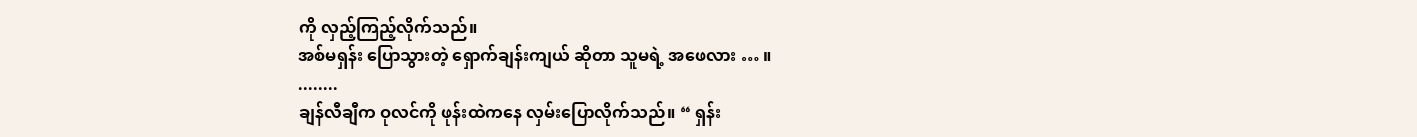ကို လှည့်ကြည့်လိုက်သည်။
အစ်မရှန်း ပြောသွားတဲ့ ရှောက်ချန်းကျယ် ဆိုတာ သူမရဲ့ အဖေလား … ။
........
ချန်လီချီက ဝုလင်ကို ဖုန်းထဲကနေ လှမ်းပြောလိုက်သည်။ “ ရှန်း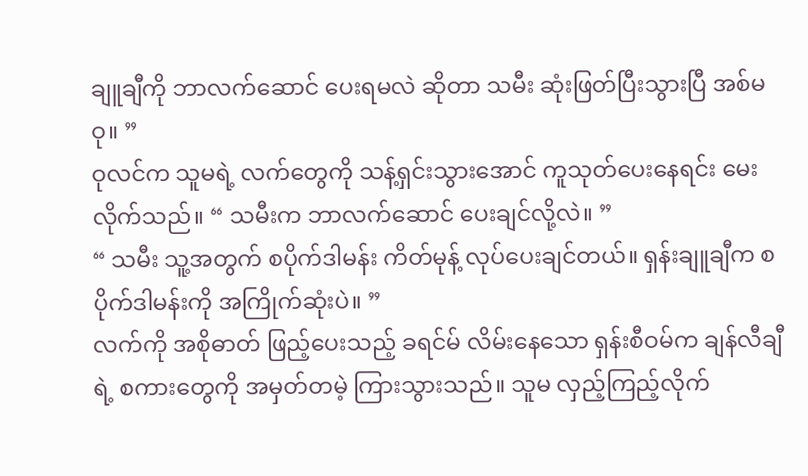ချူချီကို ဘာလက်ဆောင် ပေးရမလဲ ဆိုတာ သမီး ဆုံးဖြတ်ပြီးသွားပြီ အစ်မဝု။ ”
ဝုလင်က သူမရဲ့ လက်တွေကို သန့်ရှင်းသွားအောင် ကူသုတ်ပေးနေရင်း မေးလိုက်သည်။ “ သမီးက ဘာလက်ဆောင် ပေးချင်လို့လဲ။ ”
“ သမီး သူ့အတွက် စပိုက်ဒါမန်း ကိတ်မုန့် လုပ်ပေးချင်တယ်။ ရှန်းချူချီက စပိုက်ဒါမန်းကို အကြိုက်ဆုံးပဲ။ ”
လက်ကို အစိုဓာတ် ဖြည့်ပေးသည့် ခရင်မ် လိမ်းနေသော ရှန်းစီဝမ်က ချန်လီချီရဲ့ စကားတွေကို အမှတ်တမဲ့ ကြားသွားသည်။ သူမ လှည့်ကြည့်လိုက်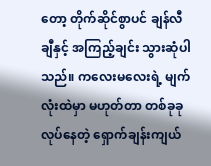တော့ တိုက်ဆိုင်စွာပင် ချန်လီချီနှင့် အကြည့်ချင်း သွားဆုံပါသည်။ ကလေးမလေးရဲ့ မျက်လုံးထဲမှာ မဟုတ်တာ တစ်ခုခု လုပ်နေတဲ့ ရှောက်ချန်းကျယ်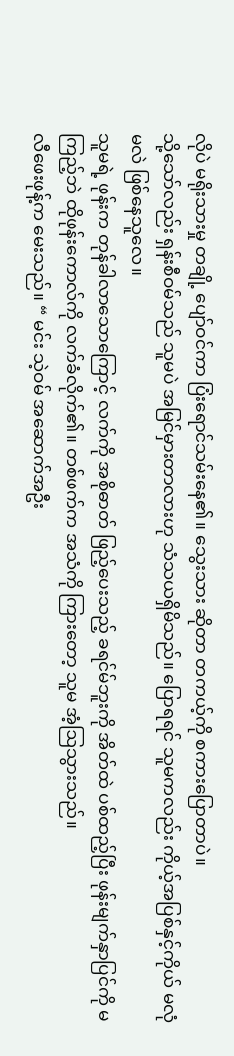လိုပဲ မရိုးသားမှု တချို့ ပျော်ဝင်ကာ ပြံးရောင်သမ်းနေ၏။ သွေးသား ဆိုတာ တကယ့်ကို စကားပြောတာပဲ။
သို့သော်လည်း ရှန်းစီဝမ်သည် သူမပဲ အမြင်မှားတာလားဟု သံသယရှိမိသည်။ ပြောရရင် သူမကလည်း ကိုယ့်အပြစ်နှင့်ကိုယ် မလုံမလဲ ဖြစ်နေသူလေ။
သူမရဲ့ ဖုန်းက တုန်ခါလာသောကြောင့် လက်ကို အစိုဓာတ် ဖြည့်ပေးသည့် ခရင်မ်ဘူးကို အိတ်ထဲ ပစ်ထည့်ပြီး ဖုန်းမျက်နှာပြင်ကို မကြည့်ဘဲ ထိုဖုန်းကောလ်ကို လက်ခံလိုက်၏။ တစ်ဖက်က အသံကို ကြားတော့ သူမ အံ့ဩသွားသည်။
လီဖေးဖုန့်က မေးသည်။ “ မင်း သဲ့ဝမ် အဆောက်အဦး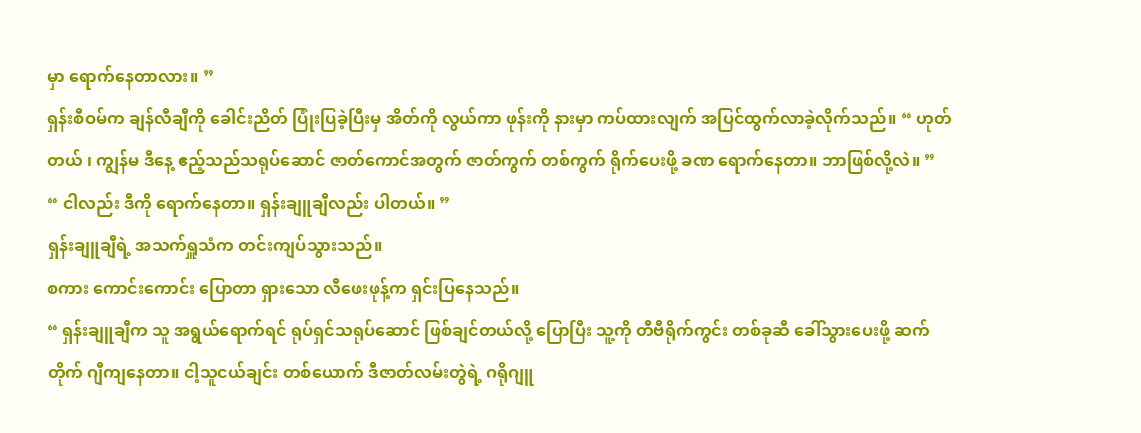မှာ ရောက်နေတာလား။ ”
ရှန်းစီဝမ်က ချန်လီချီကို ခေါင်းညိတ် ပြုံးပြခဲ့ပြီးမှ အိတ်ကို လွယ်ကာ ဖုန်းကို နားမှာ ကပ်ထားလျက် အပြင်ထွက်လာခဲ့လိုက်သည်။ “ ဟုတ်တယ် ၊ ကျွန်မ ဒီနေ့ ဧည့်သည်သရုပ်ဆောင် ဇာတ်ကောင်အတွက် ဇာတ်ကွက် တစ်ကွက် ရိုက်ပေးဖို့ ခဏ ရောက်နေတာ။ ဘာဖြစ်လို့လဲ။ ”
“ ငါလည်း ဒီကို ရောက်နေတာ။ ရှန်းချူချီလည်း ပါတယ်။ ”
ရှန်းချူချီရဲ့ အသက်ရှူသံက တင်းကျပ်သွားသည်။
စကား ကောင်းကောင်း ပြောတာ ရှားသော လီဖေးဖုန့်က ရှင်းပြနေသည်။
“ ရှန်းချူချီက သူ အရွယ်ရောက်ရင် ရုပ်ရှင်သရုပ်ဆောင် ဖြစ်ချင်တယ်လို့ ပြောပြီး သူ့ကို တီဗီရိုက်ကွင်း တစ်ခုဆီ ခေါ်သွားပေးဖို့ ဆက်တိုက် ဂျီကျနေတာ။ ငါ့သူငယ်ချင်း တစ်ယောက် ဒီဇာတ်လမ်းတွဲရဲ့ ဂရိုဂျူ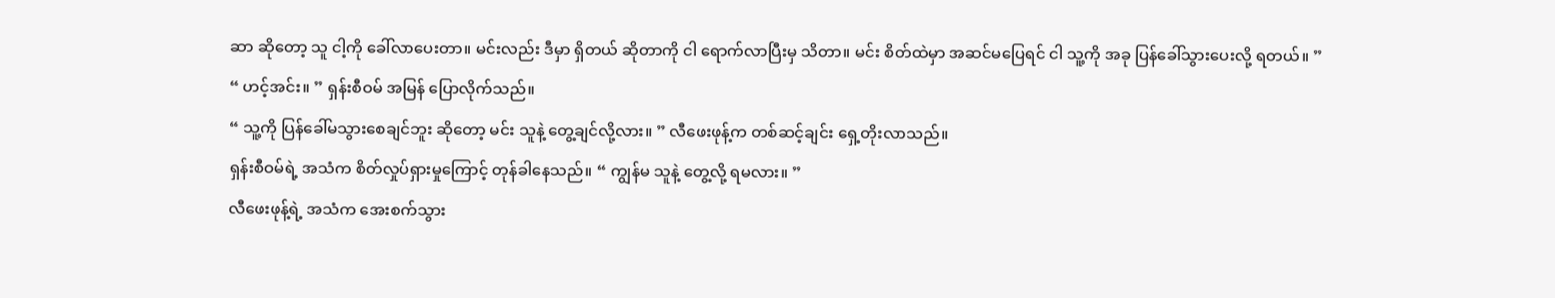ဆာ ဆိုတော့ သူ ငါ့ကို ခေါ်လာပေးတာ။ မင်းလည်း ဒီမှာ ရှိတယ် ဆိုတာကို ငါ ရောက်လာပြီးမှ သိတာ။ မင်း စိတ်ထဲမှာ အဆင်မပြေရင် ငါ သူ့ကို အခု ပြန်ခေါ်သွားပေးလို့ ရတယ်။ ”
“ ဟင့်အင်း။ ” ရှန်းစီဝမ် အမြန် ပြောလိုက်သည်။
“ သူ့ကို ပြန်ခေါ်မသွားစေချင်ဘူး ဆိုတော့ မင်း သူနဲ့ တွေ့ချင်လို့လား။ ” လီဖေးဖုန့်က တစ်ဆင့်ချင်း ရှေ့တိုးလာသည်။
ရှန်းစီဝမ်ရဲ့ အသံက စိတ်လှုပ်ရှားမှုကြောင့် တုန်ခါနေသည်။ “ ကျွန်မ သူနဲ့ တွေ့လို့ ရမလား။ ”
လီဖေးဖုန့်ရဲ့ အသံက အေးစက်သွား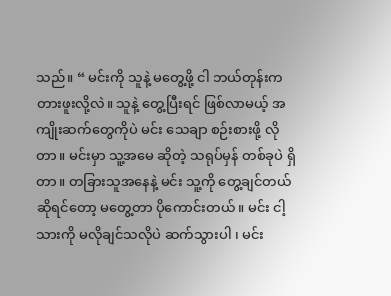သည်။ “ မင်းကို သူနဲ့ မတွေ့ဖို့ ငါ ဘယ်တုန်းက တားဖူးလို့လဲ။ သူနဲ့ တွေ့ပြီးရင် ဖြစ်လာမယ့် အကျိုးဆက်တွေကိုပဲ မင်း သေချာ စဉ်းစားဖို့ လိုတာ။ မင်းမှာ သူ့အမေ ဆိုတဲ့ သရုပ်မှန် တစ်ခုပဲ ရှိတာ။ တခြားသူအနေနဲ့ မင်း သူ့ကို တွေ့ချင်တယ် ဆိုရင်တော့ မတွေ့တာ ပိုကောင်းတယ်။ မင်း ငါ့သားကို မလိုချင်သလိုပဲ ဆက်သွားပါ ၊ မင်း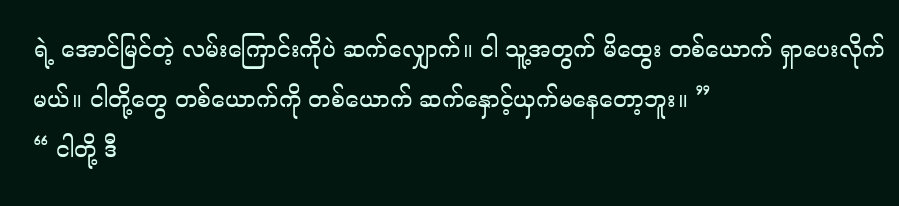ရဲ့ အောင်မြင်တဲ့ လမ်းကြောင်းကိုပဲ ဆက်လျှောက်။ ငါ သူ့အတွက် မိထွေး တစ်ယောက် ရှာပေးလိုက်မယ်။ ငါတို့တွေ တစ်ယောက်ကို တစ်ယောက် ဆက်နှောင့်ယှက်မနေတော့ဘူး။ ”
“ ငါတို့ ဒီ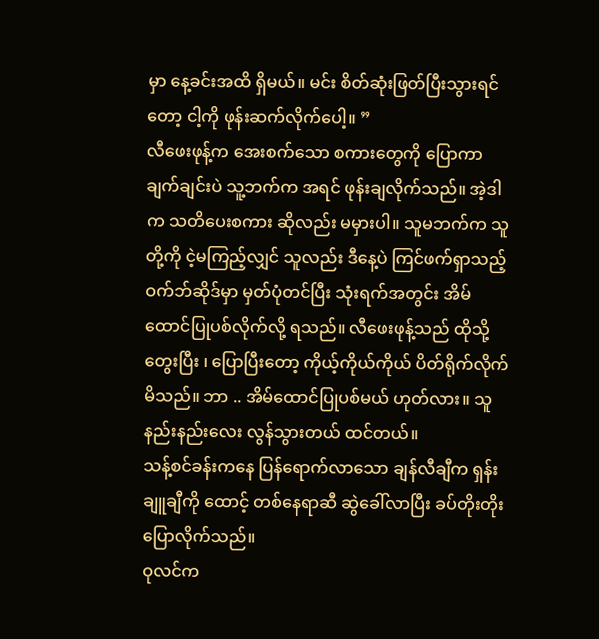မှာ နေ့ခင်းအထိ ရှိမယ်။ မင်း စိတ်ဆုံးဖြတ်ပြီးသွားရင်တော့ ငါ့ကို ဖုန်းဆက်လိုက်ပေါ့။ ”
လီဖေးဖုန့်က အေးစက်သော စကားတွေကို ပြောကာ ချက်ချင်းပဲ သူ့ဘက်က အရင် ဖုန်းချလိုက်သည်။ အဲ့ဒါက သတိပေးစကား ဆိုလည်း မမှားပါ။ သူမဘက်က သူတို့ကို ငဲ့မကြည့်လျှင် သူလည်း ဒီနေ့ပဲ ကြင်ဖက်ရှာသည့် ဝက်ဘ်ဆိုဒ်မှာ မှတ်ပုံတင်ပြီး သုံးရက်အတွင်း အိမ်ထောင်ပြုပစ်လိုက်လို့ ရသည်။ လီဖေးဖုန့်သည် ထိုသို့ တွေးပြီး ၊ ပြောပြီးတော့ ကိုယ့်ကိုယ်ကိုယ် ပိတ်ရိုက်လိုက်မိသည်။ ဘာ .. အိမ်ထောင်ပြုပစ်မယ် ဟုတ်လား။ သူ နည်းနည်းလေး လွန်သွားတယ် ထင်တယ်။
သန့်စင်ခန်းကနေ ပြန်ရောက်လာသော ချန်လီချီက ရှန်းချူချီကို ထောင့် တစ်နေရာဆီ ဆွဲခေါ်လာပြီး ခပ်တိုးတိုး ပြောလိုက်သည်။
ဝုလင်က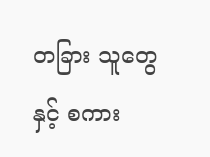တခြား သူတွေနှင့် စကား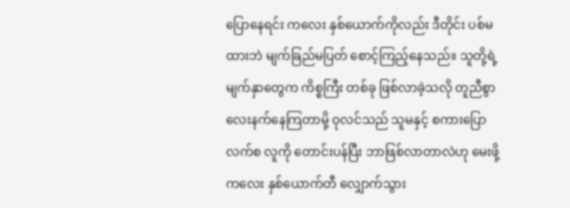ပြောနေရင်း ကလေး နှစ်ယောက်ကိုလည်း ဒီတိုင်း ပစ်မထားဘဲ မျက်ခြည်မပြတ် စောင့်ကြည့်နေသည်။ သူတို့ရဲ့ မျက်နှာတွေက ကိစ္စကြီး တစ်ခု ဖြစ်လာခဲ့သလို တူညီစွာ လေးနက်နေကြတာမို့ ဝုလင်သည် သူမနှင့် စကားပြောလက်စ လူကို တောင်းပန်ပြီး ဘာဖြစ်လာတာလဲဟု မေးဖို့ ကလေး နှစ်ယောက်တီ လျှောက်သွား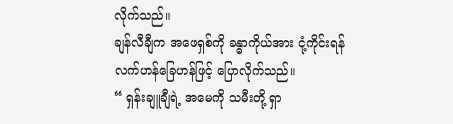လိုက်သည်။
ချန်လီချီက အဖေရှစ်ကို ခန္ဓာကိုယ်အား ငုံ့ကိုင်းရန် လက်ဟန်ခြေဟန်ဖြင့် ပြောလိုက်သည်။
“ ရှန်းချူချီရဲ့ အမေကို သမီးတို့ ရှာ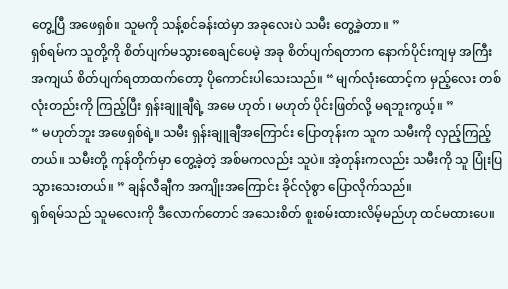တွေ့ပြီ အဖေရှစ်။ သူမကို သန့်စင်ခန်းထဲမှာ အခုလေးပဲ သမီး တွေ့ခဲ့တာ။ ”
ရှစ်ရမ်က သူတို့ကို စိတ်ပျက်မသွားစေချင်ပေမဲ့ အခု စိတ်ပျက်ရတာက နောက်ပိုင်းကျမှ အကြီးအကျယ် စိတ်ပျက်ရတာထက်တော့ ပိုကောင်းပါသေးသည်။ “ မျက်လုံးထောင့်က မှည့်လေး တစ်လုံးတည်းကို ကြည့်ပြီး ရှန်းချူချီရဲ့ အမေ ဟုတ် ၊ မဟုတ် ပိုင်းဖြတ်လို့ မရဘူးကွယ့်။ ”
“ မဟုတ်ဘူး အဖေရှစ်ရဲ့။ သမီး ရှန်းချူချီအကြောင်း ပြောတုန်းက သူက သမီးကို လှည့်ကြည့်တယ်။ သမီးတို့ ကုန်တိုက်မှာ တွေ့ခဲ့တဲ့ အစ်မကလည်း သူပဲ။ အဲ့တုန်းကလည်း သမီးကို သူ ပြုံးပြသွားသေးတယ်။ ” ချန်လီချီက အကျိုးအကြောင်း ခိုင်လုံစွာ ပြောလိုက်သည်။
ရှစ်ရမ်သည် သူမလေးကို ဒီလောက်တောင် အသေးစိတ် စူးစမ်းထားလိမ့်မည်ဟု ထင်မထားပေ။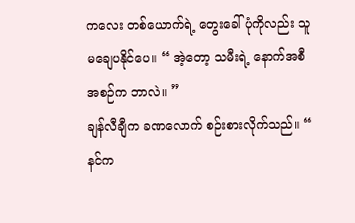ကလေး တစ်ယောက်ရဲ့ တွေးခေါ်ပုံကိုလည်း သူ မချေပနိုင်ပေ။ “ အဲ့တော့ သမီးရဲ့ နောက်အစီအစဉ်က ဘာလဲ။ ”
ချန်လီချီက ခဏလောက် စဉ်းစားလိုက်သည်။ “ နင်က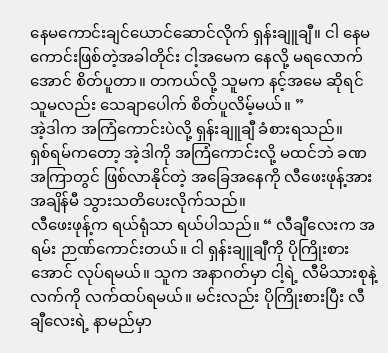နေမကောင်းချင်ယောင်ဆောင်လိုက် ရှန်းချူချီ။ ငါ နေမကောင်းဖြစ်တဲ့အခါတိုင်း ငါ့အမေက နေလို့ မရလောက်အောင် စိတ်ပူတာ။ တကယ်လို့ သူမက နင့်အမေ ဆိုရင် သူမလည်း သေချာပေါက် စိတ်ပူလိမ့်မယ်။ ”
အဲ့ဒါက အကြံကောင်းပဲလို့ ရှန်းချူချီ ခံစားရသည်။
ရှစ်ရမ်ကတော့ အဲ့ဒါကို အကြံကောင်းလို့ မထင်ဘဲ ခဏအကြာတွင် ဖြစ်လာနိုင်တဲ့ အခြေအနေကို လီဖေးဖုန့်အား အချိန်မီ သွားသတိပေးလိုက်သည်။
လီဖေးဖုန့်က ရယ်ရုံသာ ရယ်ပါသည်။ “ လီချီလေးက အရမ်း ဉာဏ်ကောင်းတယ်။ ငါ ရှန်းချူချီကို ပိုကြိုးစားအောင် လုပ်ရမယ်။ သူက အနာဂတ်မှာ ငါ့ရဲ့ လီမိသားစုနဲ့ လက်ကို လက်ထပ်ရမယ်။ မင်းလည်း ပိုကြိုးစားပြီး လီချီလေးရဲ့ နာမည်မှာ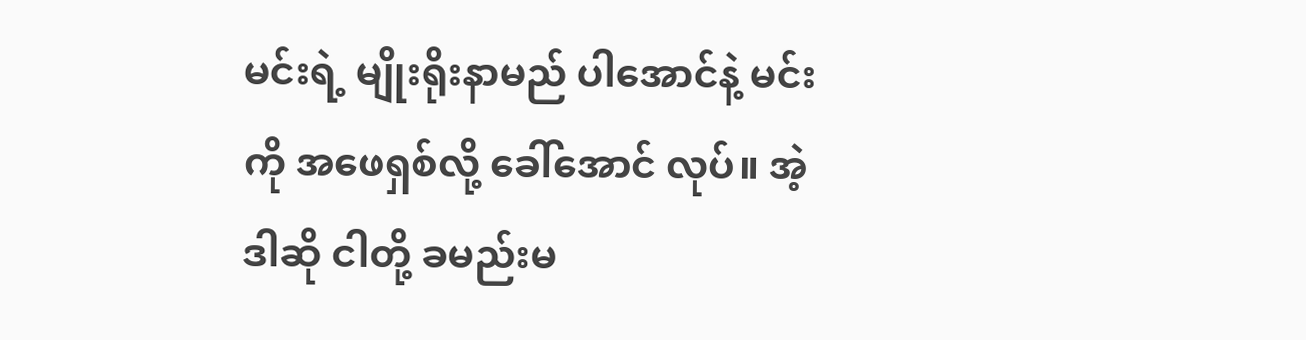မင်းရဲ့ မျိုးရိုးနာမည် ပါအောင်နဲ့ မင်းကို အဖေရှစ်လို့ ခေါ်အောင် လုပ်။ အဲ့ဒါဆို ငါတို့ ခမည်းမ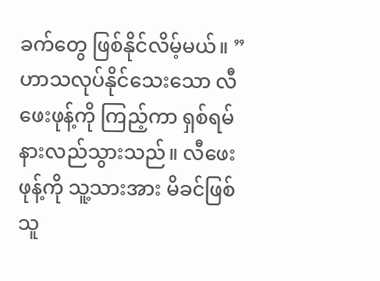ခက်တွေ ဖြစ်နိုင်လိမ့်မယ်။ ”
ဟာသလုပ်နိုင်သေးသော လီဖေးဖုန့်ကို ကြည့်ကာ ရှစ်ရမ် နားလည်သွားသည်။ လီဖေးဖုန့်ကို သူ့သားအား မိခင်ဖြစ်သူ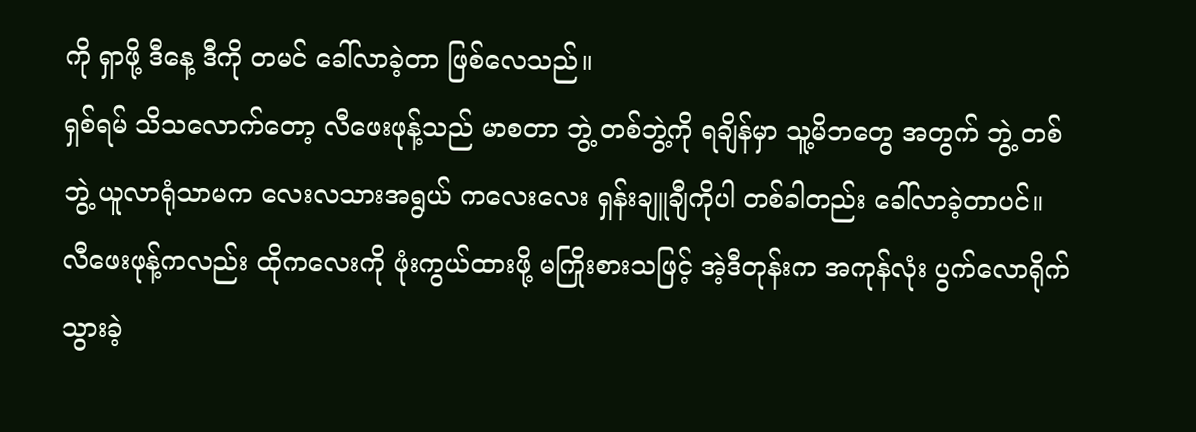ကို ရှာဖို့ ဒီနေ့ ဒီကို တမင် ခေါ်လာခဲ့တာ ဖြစ်လေသည်။
ရှစ်ရမ် သိသလောက်တော့ လီဖေးဖုန့်သည် မာစတာ ဘွဲ့ တစ်ဘွဲ့ကို ရချိန်မှာ သူ့မိဘတွေ အတွက် ဘွဲ့ တစ်ဘွဲ့ ယူလာရုံသာမက လေးလသားအရွယ် ကလေးလေး ရှန်းချူချီကိုပါ တစ်ခါတည်း ခေါ်လာခဲ့တာပင်။
လီဖေးဖုန့်ကလည်း ထိုကလေးကို ဖုံးကွယ်ထားဖို့ မကြိုးစားသဖြင့် အဲ့ဒီတုန်းက အကုန်လုံး ပွက်လောရိုက်သွားခဲ့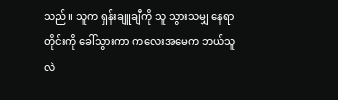သည်။ သူက ရှန်းချူချီကို သူ သွားသမျှ နေရာတိုင်းကို ခေါ်သွားကာ ကလေးအမေက ဘယ်သူလဲ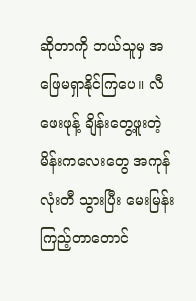ဆိုတာကို ဘယ်သူမှ အဖြေမရှာနိုင်ကြပေ။ လီဖေးဖုန့် ချိန်းတွေ့ဖူးတဲ့ မိန်းကလေးတွေ အကုန်လုံးတီ သွားပြီး မေးမြန်းကြည့်တာတောင်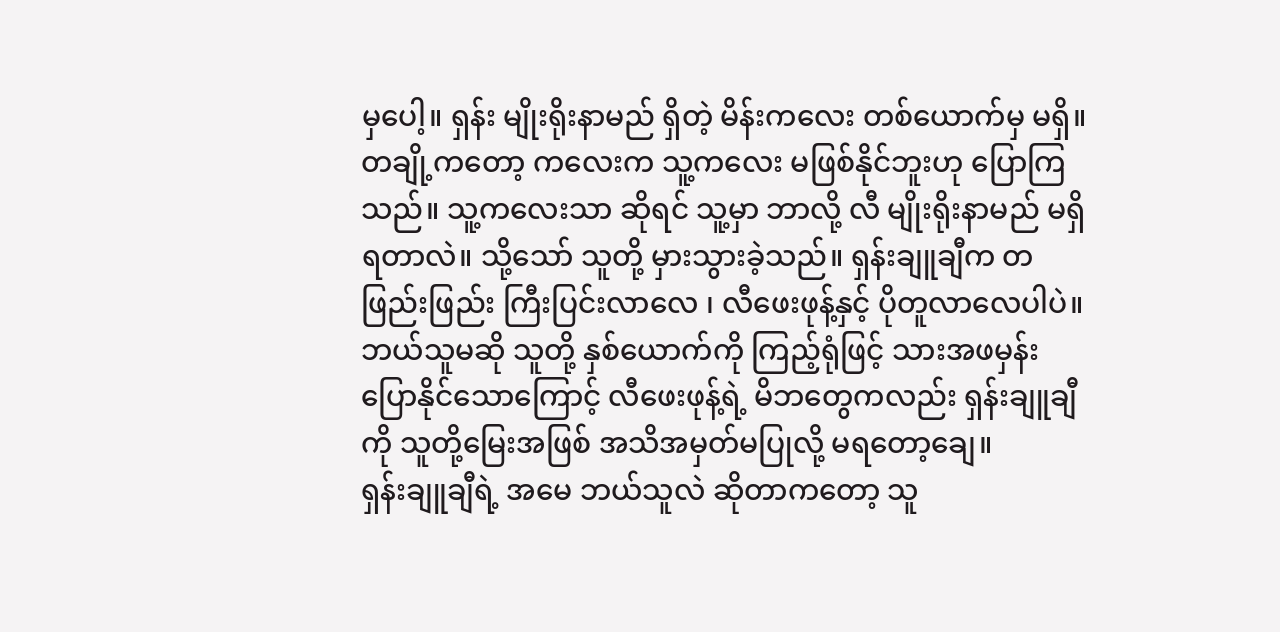မှပေါ့။ ရှန်း မျိုးရိုးနာမည် ရှိတဲ့ မိန်းကလေး တစ်ယောက်မှ မရှိ။ တချို့ကတော့ ကလေးက သူ့ကလေး မဖြစ်နိုင်ဘူးဟု ပြောကြသည်။ သူ့ကလေးသာ ဆိုရင် သူ့မှာ ဘာလို့ လီ မျိုးရိုးနာမည် မရှိရတာလဲ။ သို့သော် သူတို့ မှားသွားခဲ့သည်။ ရှန်းချူချီက တဖြည်းဖြည်း ကြီးပြင်းလာလေ ၊ လီဖေးဖုန့်နှင့် ပိုတူလာလေပါပဲ။ ဘယ်သူမဆို သူတို့ နှစ်ယောက်ကို ကြည့်ရုံဖြင့် သားအဖမှန်း ပြောနိုင်သောကြောင့် လီဖေးဖုန့်ရဲ့ မိဘတွေကလည်း ရှန်းချူချီကို သူတို့မြေးအဖြစ် အသိအမှတ်မပြုလို့ မရတော့ချေ။
ရှန်းချူချီရဲ့ အမေ ဘယ်သူလဲ ဆိုတာကတော့ သူ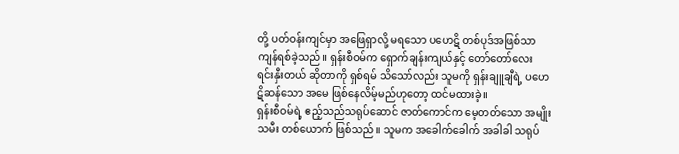တို့ ပတ်ဝန်းကျင်မှာ အဖြေရှာလို့ မရသော ပဟေဋိ တစ်ပုဒ်အဖြစ်သာ ကျန်ရစ်ခဲ့သည်။ ရှန်းစီဝမ်က ရှောက်ချန်းကျယ်နှင့် တော်တော်လေး ရင်းနှီးတယ် ဆိုတာကို ရှစ်ရမ် သိသော်လည်း သူမကို ရှန်းချူချီရဲ့ ပဟေဋိဆန်သော အမေ ဖြစ်နေလိမ့်မည်ဟုတော့ ထင်မထားခဲ့။
ရှန်းစီဝမ်ရဲ့ ဧည့်သည်သရုပ်ဆောင် ဇာတ်ကောင်က မေ့တတ်သော အမျိုးသမီး တစ်ယောက် ဖြစ်သည်။ သူမက အခေါက်ခေါက် အခါခါ သရုပ်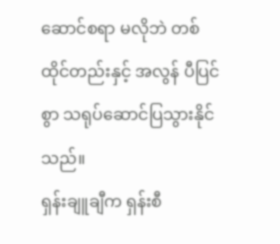ဆောင်စရာ မလိုဘဲ တစ်ထိုင်တည်းနှင့် အလွန် ပီပြင်စွာ သရုပ်ဆောင်ပြသွားနိုင်သည်။
ရှန်းချူချီက ရှန်းစီ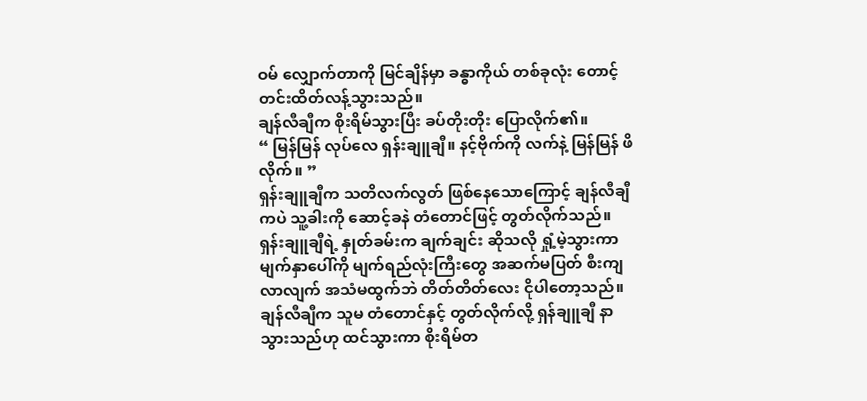ဝမ် လျှောက်တာကို မြင်ချိန်မှာ ခန္ဓာကိုယ် တစ်ခုလုံး တောင့်တင်းထိတ်လန့်သွားသည်။
ချန်လီချီက စိုးရိမ်သွားပြီး ခပ်တိုးတိုး ပြောလိုက်၏။
“ မြန်မြန် လုပ်လေ ရှန်းချူချီ။ နင့်ဗိုက်ကို လက်နဲ့ မြန်မြန် ဖိလိုက်။ ”
ရှန်းချူချီက သတိလက်လွတ် ဖြစ်နေသောကြောင့် ချန်လီချီကပဲ သူ့ခါးကို ဆောင့်ခနဲ တံတောင်ဖြင့် တွတ်လိုက်သည်။ ရှန်းချူချီရဲ့ နှုတ်ခမ်းက ချက်ချင်း ဆိုသလို ရှုံ့မဲ့သွားကာ မျက်နှာပေါ်ကို မျက်ရည်လုံးကြီးတွေ အဆက်မပြတ် စီးကျလာလျက် အသံမထွက်ဘဲ တိတ်တိတ်လေး ငိုပါတော့သည်။
ချန်လီချီက သူမ တံတောင်နှင့် တွတ်လိုက်လို့ ရှန်ချူချီ နာသွားသည်ဟု ထင်သွားကာ စိုးရိမ်တ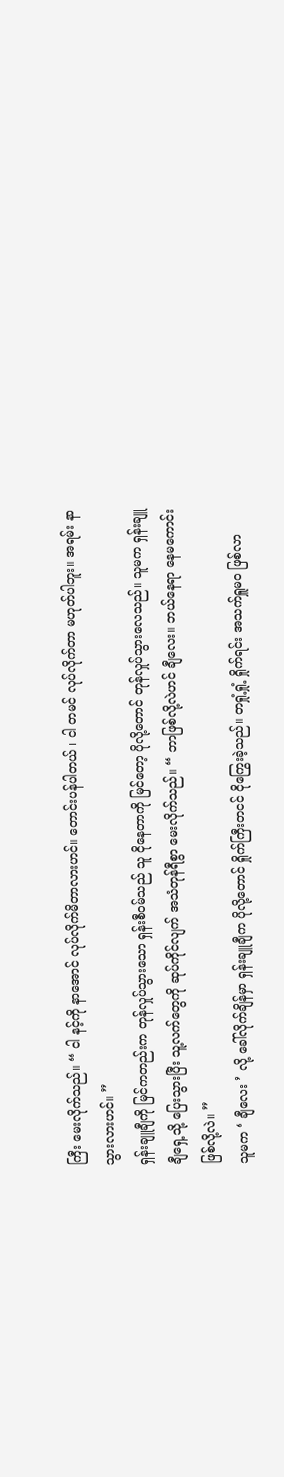ကြီး မေးလိုက်သည်။ “ ငါ နင့်ကို နာအောင် လုပ်လိုက်မိတာလားဟင်။ တောင်းပန်ပါတယ် ၊ ငါ တမင် လုပ်လိုက်တာ မဟုတ်ပါဘူး။ အရမ်း နာသွားလားဟင်။ ”
ရှန်းချူချီကို မြင်ကတည်းက တုန်လှုပ်သွားသော ရှန်းစီဝမ်သည် သူ ငိုနေတာကို မြင်တော့ ပိုလို့တောင် တုန်လှုပ်သွားလေသည်။ သူမက ရှန်းချူချီရှေ့သို့ ပြေးသွားပြီး သူ့လက်တွေကို ဆုပ်ကိုင်လျက် အသံတုန်ရီစွာ မေးလိုက်သည်။ “ ဘာဖြစ်လို့လဲဟင် ချီလေး။ ဘယ်နေရာ နေမကောင်းဖြစ်လို့လဲ။ ”
သူမက ‘ ချီလေး ’ လို့ ခေါ်လိုက်ချိန်မှာ ရှန်းချူချီက ပိုလို့တောင် ရှိုက်ကြီးတငင် ငိုကြွေးခဲ့သည်။ တရှုံ့ရှုံ့ ရှိုက်ရင်း အသက်ရှူမဝ ဖြစ်လာ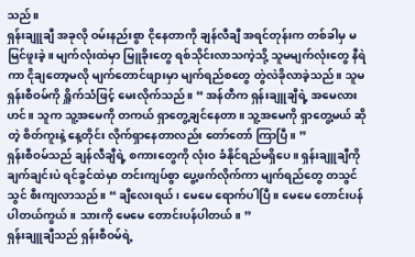သည်။
ရှန်းချူချီ အခုလို ဝမ်းနည်းစွာ ငိုနေတာကို ချန်လီချီ အရင်တုန်းက တစ်ခါမှ မမြင်ဖူးခဲ့။ မျက်လုံးထဲမှာ မြူခိုးတွေ ရစ်သိုင်းလာသကဲ့သို့ သူမမျက်လုံးတွေ နီရဲကာ ငိုချတော့မလို မျက်တောင်ဖျားမှာ မျက်ရည်စတွေ တွဲလဲခိုလာခဲ့သည်။ သူမ ရှန်းစီဝမ်ကို ရှိူက်သံဖြင့် မေးလိုက်သည်။ “ အန်တီက ရှန်းချူချီရဲ့ အမေလားဟင်။ သူက သူ့အမေကို တကယ် ရှာတွေ့ချင်နေတာ။ သူ့အမေကို ရှာတွေ့မယ် ဆိုတဲ့ စိတ်ကူးနဲ့ နေ့တိုင်း လိုက်ရှာနေတာလည်း တော်တော် ကြာပြီ။ ”
ရှန်းစီဝမ်သည် ချန်လီချီရဲ့ စကားတွေကို လုံးဝ ခံနိုင်ရည်မရှိပေ။ ရှန်းချူချီကို ချက်ချင်းပဲ ရင်ခွင်ထဲမှာ တင်းကျပ်စွာ ပွေ့ဖက်လိုက်ကာ မျက်ရည်တွေ တသွင်သွင် စီးကျလာသည်။ “ ချီလေးရယ် ၊ မေမေ ရောက်ပါပြီ။ မေမေ တောင်းပန်ပါတယ်ကွယ်။ သားကို မေမေ တောင်းပန်ပါတယ်။ ”
ရှန်းချူချီသည် ရှန်းစီဝမ်ရဲ့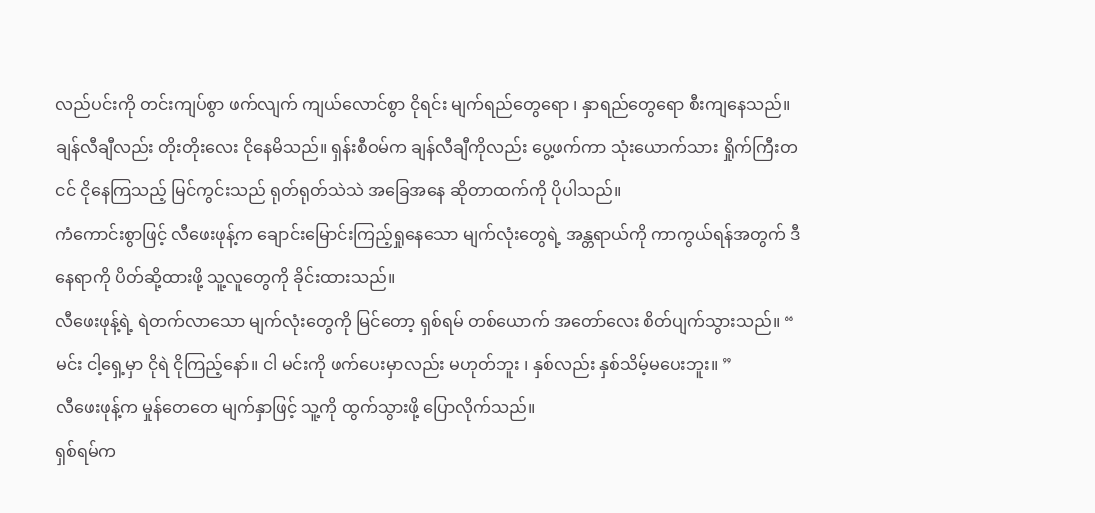လည်ပင်းကို တင်းကျပ်စွာ ဖက်လျက် ကျယ်လောင်စွာ ငိုရင်း မျက်ရည်တွေရော ၊ နှာရည်တွေရော စီးကျနေသည်။ ချန်လီချီလည်း တိုးတိုးလေး ငိုနေမိသည်။ ရှန်းစီဝမ်က ချန်လီချီကိုလည်း ပွေ့ဖက်ကာ သုံးယောက်သား ရှိုက်ကြီးတငင် ငိုနေကြသည့် မြင်ကွင်းသည် ရုတ်ရုတ်သဲသဲ အခြေအနေ ဆိုတာထက်ကို ပိုပါသည်။
ကံကောင်းစွာဖြင့် လီဖေးဖုန့်က ချောင်းမြောင်းကြည့်ရှုနေသော မျက်လုံးတွေရဲ့ အန္တရာယ်ကို ကာကွယ်ရန်အတွက် ဒီနေရာကို ပိတ်ဆို့ထားဖို့ သူ့လူတွေကို ခိုင်းထားသည်။
လီဖေးဖုန့်ရဲ့ ရဲတက်လာသော မျက်လုံးတွေကို မြင်တော့ ရှစ်ရမ် တစ်ယောက် အတော်လေး စိတ်ပျက်သွားသည်။ “ မင်း ငါ့ရှေ့မှာ ငိုရဲ ငိုကြည့်နော်။ ငါ မင်းကို ဖက်ပေးမှာလည်း မဟုတ်ဘူး ၊ နှစ်လည်း နှစ်သိမ့်မပေးဘူး။ ”
လီဖေးဖုန့်က မှုန်တေတေ မျက်နှာဖြင့် သူ့ကို ထွက်သွားဖို့ ပြောလိုက်သည်။
ရှစ်ရမ်က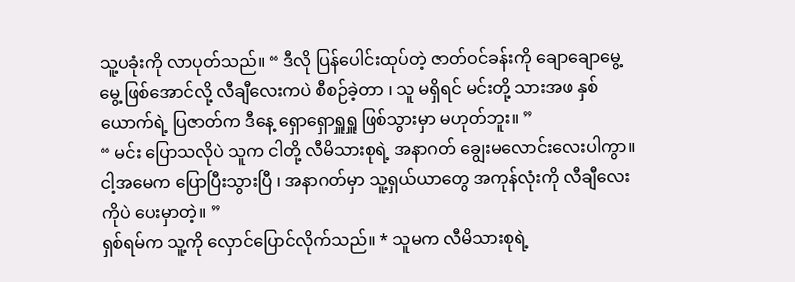သူ့ပခုံးကို လာပုတ်သည်။ “ ဒီလို ပြန်ပေါင်းထုပ်တဲ့ ဇာတ်ဝင်ခန်းကို ချောချောမွေ့မွေ့ ဖြစ်အောင်လို့ လီချီလေးကပဲ စီစဉ်ခဲ့တာ ၊ သူ မရှိရင် မင်းတို့ သားအဖ နှစ်ယောက်ရဲ့ ပြဇာတ်က ဒီနေ့ ရှောရှောရှူရှူ ဖြစ်သွားမှာ မဟုတ်ဘူး။ ”
“ မင်း ပြောသလိုပဲ သူက ငါတို့ လီမိသားစုရဲ့ အနာဂတ် ချွေးမလောင်းလေးပါကွာ။ ငါ့အမေက ပြောပြီးသွားပြီ ၊ အနာဂတ်မှာ သူ့ရှယ်ယာတွေ အကုန်လုံးကို လီချီလေးကိုပဲ ပေးမှာတဲ့။ ”
ရှစ်ရမ်က သူ့ကို လှောင်ပြောင်လိုက်သည်။ * သူမက လီမိသားစုရဲ့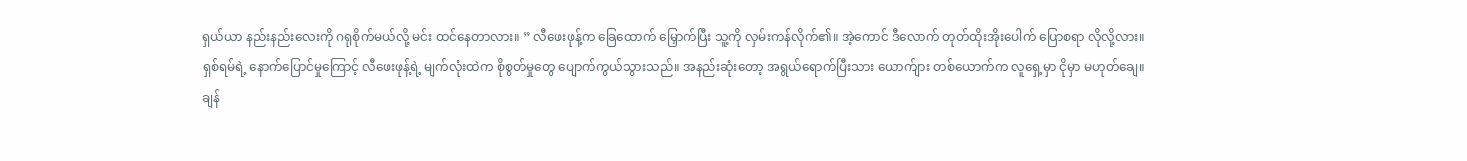ရှယ်ယာ နည်းနည်းလေးကို ဂရုစိုက်မယ်လို့ မင်း ထင်နေတာလား။ ” လီဖေးဖုန့်က ခြေထောက် မြှောက်ပြီး သူ့ကို လှမ်းကန်လိုက်၏။ အဲ့ကောင် ဒီလောက် တုတ်ထိုးအိုးပေါက် ပြောစရာ လိုလို့လား။
ရှစ်ရမ်ရဲ့ နောက်ပြောင်မှုကြောင့် လီဖေးဖုန့်ရဲ့ မျက်လုံးထဲက စိုစွတ်မှုတွေ ပျောက်ကွယ်သွားသည်။ အနည်းဆုံးတော့ အရွယ်ရောက်ပြီးသား ယောက်ျား တစ်ယောက်က လူရှေ့မှာ ငိုမှာ မဟုတ်ချေ။
ချန်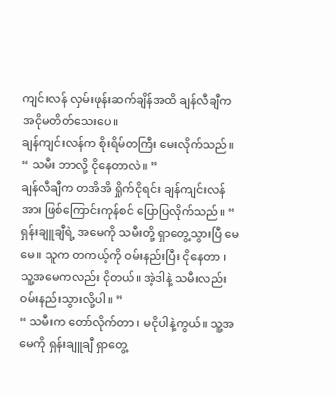ကျင်းလန် လှမ်းဖုန်းဆက်ချိန်အထိ ချန်လီချီက အငိုမတိတ်သေးပေ။
ချန်ကျင်းလန်က စိုးရိမ်တကြီး မေးလိုက်သည်။ “ သမီး ဘာလို့ ငိုနေတာလဲ။ ”
ချန်လီချီက တအိအိ ရှိုက်ငိုရင်း ချန်ကျင်းလန်အား ဖြစ်ကြောင်းကုန်စင် ပြောပြလိုက်သည်။ “ ရှန်းချူချီရဲ့ အမေကို သမီးတို့ ရှာတွေ့သွားပြီ မေမေ။ သူက တကယ့်ကို ဝမ်းနည်းပြီး ငိုနေတာ ၊ သူ့အမေကလည်း ငိုတယ်။ အဲ့ဒါနဲ့ သမီးလည်း ဝမ်းနည်းသွားလို့ပါ။ ”
“ သမီးက တော်လိုက်တာ ၊ မငိုပါနဲ့ကွယ်။ သူ့အမေကို ရှန်းချူချီ ရှာတွေ့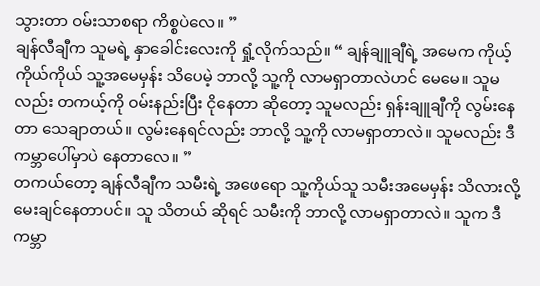သွားတာ ဝမ်းသာစရာ ကိစ္စပဲလေ။ ”
ချန်လီချီက သူမရဲ့ နှာခေါင်းလေးကို ရှုံ့လိုက်သည်။ “ ချန်ချူချီရဲ့ အမေက ကိုယ့်ကိုယ်ကိုယ် သူ့အမေမှန်း သိပေမဲ့ ဘာလို့ သူ့ကို လာမရှာတာလဲဟင် မေမေ။ သူမလည်း တကယ့်ကို ဝမ်းနည်းပြီး ငိုနေတာ ဆိုတော့ သူမလည်း ရှန်းချူချီကို လွမ်းနေတာ သေချာတယ်။ လွမ်းနေရင်လည်း ဘာလို့ သူ့ကို လာမရှာတာလဲ။ သူမလည်း ဒီကမ္ဘာပေါ်မှာပဲ နေတာလေ။ ”
တကယ်တော့ ချန်လီချီက သမီးရဲ့ အဖေရော သူ့ကိုယ်သူ သမီးအမေမှန်း သိလားလို့ မေးချင်နေတာပင်။ သူ သိတယ် ဆိုရင် သမီးကို ဘာလို့ လာမရှာတာလဲ။ သူက ဒီကမ္ဘာ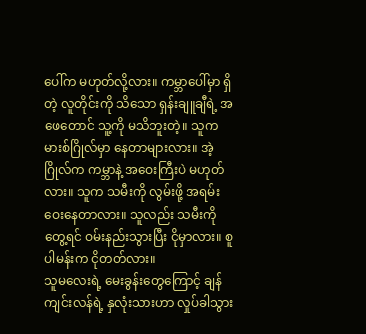ပေါ်က မဟုတ်လို့လား။ ကမ္ဘာပေါ်မှာ ရှိတဲ့ လူတိုင်းကို သိသော ရှန်းချူချီရဲ့ အဖေတောင် သူ့ကို မသိဘူးတဲ့။ သူက မားစ်ဂြိုလ်မှာ နေတာများလား။ အဲ့ဂြိုလ်က ကမ္ဘာနဲ့ အဝေးကြီးပဲ မဟုတ်လား။ သူက သမီးကို လွမ်းဖို့ အရမ်း ဝေးနေတာလား။ သူလည်း သမီးကို တွေ့ရင် ဝမ်းနည်းသွားပြီး ငိုမှာလား။ စူပါမန်းက ငိုတတ်လား။
သူမလေးရဲ့ မေးခွန်းတွေကြောင့် ချန်ကျင်းလန်ရဲ့ နှလုံးသားဟာ လှုပ်ခါသွား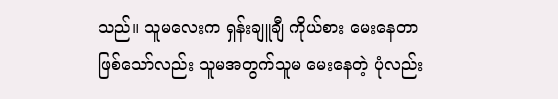သည်။ သူမလေးက ရှန်းချူချီ ကိုယ်စား မေးနေတာ ဖြစ်သော်လည်း သူမအတွက်သူမ မေးနေတဲ့ ပုံလည်း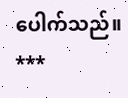ပေါက်သည်။
***